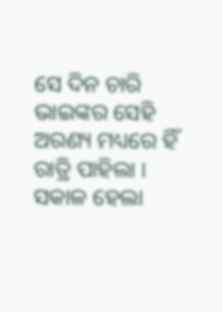ସେ ଦିନ ଚାରି ଭାଇଙ୍କର ସେହି ଅରଣ୍ୟ ମଧ୍ୟରେ ହିଁ ରାତ୍ରି ପାହିଲା ।
ସକାଳ ହେଲା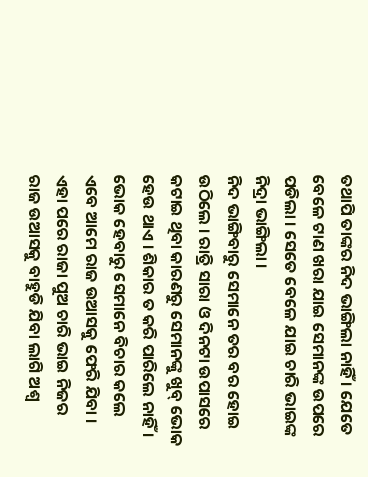ତଥାପି ତାଙ୍କର ନିଦ ଭାଙ୍ଗିଲା ନାହିଁ । ଯେତେ ବେଳେ ଟାଣ ଖରା ଯାଇ ସେମାନଙ୍କ ଉପରେ ପଡିଲା । ସେତେ ବେଳେ ଯାଇ ଚାରି ଭାଇଙ୍କ ନିଦ୍ରା ଭାଙ୍ଗିଲା ।
ନିଦ ଭାଙ୍ଗିବାରୁ ସେମାନେ ତର ବର ହୋଇ ଉଠିଲେ । ରାତ୍ରି ସାରା ଓ ଦିନଟା ଉପାସରେ କଟାଇ ଥିବା କାରଣରୁ ସେମାନଙ୍କୁ ଖୁବ୍ ଭୋକ ହେଉ ଥାଏ । ଶିକାର ତ କରି ପାରିଲେ ନାହିଁ । ଭୋକ ହେବାରୁ ସେମାନେ ବିଚାର କଲେ ଏବେ ଆମେ ରାଜ ଉଆସକୁ ଫେରି ଯିବା ।
ଏହା ପରେ ରାଜା ପୁଅ ଚାରି ଭାଇ ନିଜର ରାଜ ଉଆସକୁ ବାହୁଡି ଯିବା ଲାଗି ଅଶ୍ୱ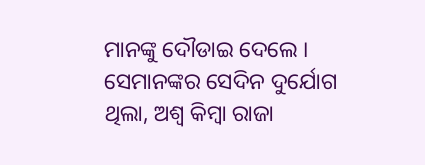ମାନଙ୍କୁ ଦୌଡାଇ ଦେଲେ ।
ସେମାନଙ୍କର ସେଦିନ ଦୁର୍ଯୋଗ ଥିଲା, ଅଶ୍ୱ କିମ୍ବା ରାଜା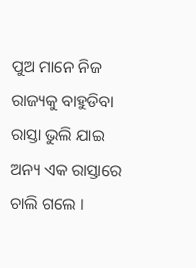ପୁଅ ମାନେ ନିଜ ରାଜ୍ୟକୁ ବାହୁଡିବା ରାସ୍ତା ଭୁଲି ଯାଇ ଅନ୍ୟ ଏକ ରାସ୍ତାରେ ଚାଲି ଗଲେ ।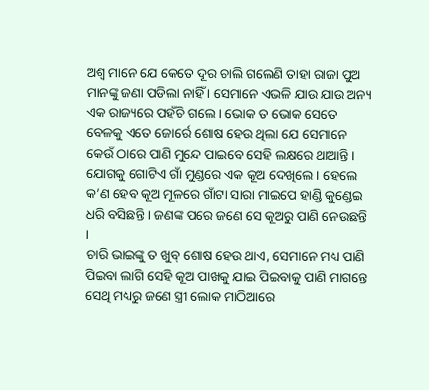ଅଶ୍ୱ ମାନେ ଯେ କେତେ ଦୂର ଚାଲି ଗଲେଣି ତାହା ରାଜା ପୁଅ ମାନଙ୍କୁ ଜଣା ପଡିଲା ନାହିଁ । ସେମାନେ ଏଭଳି ଯାଉ ଯାଉ ଅନ୍ୟ ଏକ ରାଜ୍ୟରେ ପହଁଚି ଗଲେ । ଭୋକ ତ ଭୋକ ସେତେ ବେଳକୁ ଏତେ ଜୋର୍ରେ ଶୋଷ ହେଉ ଥିଲା ଯେ ସେମାନେ କେଉଁ ଠାରେ ପାଣି ମୁନ୍ଦେ ପାଇବେ ସେହି ଲକ୍ଷରେ ଥାଆନ୍ତି ।
ଯୋଗକୁ ଗୋଟିଏ ଗାଁ ମୁଣ୍ଡରେ ଏକ କୂଅ ଦେଖିଲେ । ହେଲେ କ’ଣ ହେବ କୂଅ ମୂଳରେ ଗାଁଟା ସାରା ମାଇପେ ହାଣ୍ଡି କୁଣ୍ଡେଇ ଧରି ବସିଛନ୍ତି । ଜଣଙ୍କ ପରେ ଜଣେ ସେ କୂଅରୁ ପାଣି ନେଉଛନ୍ତି ।
ଚାରି ଭାଇଙ୍କୁ ତ ଖୁବ୍ ଶୋଷ ହେଉ ଥାଏ, ସେମାନେ ମଧ୍ୟ ପାଣି ପିଇବା ଲାଗି ସେହି କୂଅ ପାଖକୁ ଯାଇ ପିଇବାକୁ ପାଣି ମାଗନ୍ତେ ସେଥି ମଧ୍ୟରୁ ଜଣେ ସ୍ତ୍ରୀ ଲୋକ ମାଠିଆରେ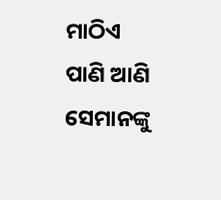ମାଠିଏ ପାଣି ଆଣି ସେମାନଙ୍କୁ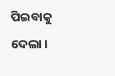ପିଇବାକୁ ଦେଲା ।